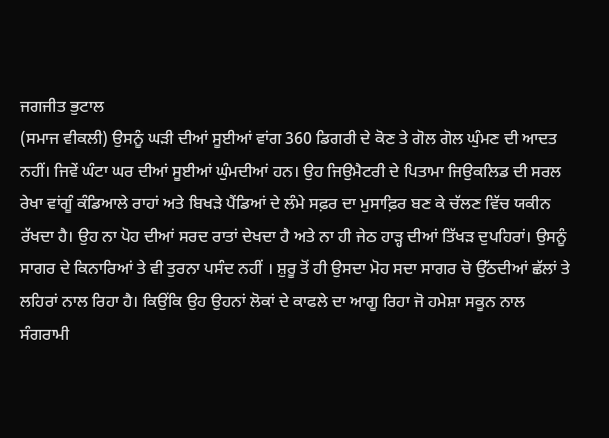ਜਗਜੀਤ ਭੁਟਾਲ
(ਸਮਾਜ ਵੀਕਲੀ) ਉਸਨੂੰ ਘੜੀ ਦੀਆਂ ਸੂਈਆਂ ਵਾਂਗ 360 ਡਿਗਰੀ ਦੇ ਕੋਣ ਤੇ ਗੋਲ ਗੋਲ ਘੁੰਮਣ ਦੀ ਆਦਤ ਨਹੀਂ। ਜਿਵੇਂ ਘੰਟਾ ਘਰ ਦੀਆਂ ਸੂਈਆਂ ਘੁੰਮਦੀਆਂ ਹਨ। ਉਹ ਜਿਉਮੈਟਰੀ ਦੇ ਪਿਤਾਮਾ ਜਿਉਕਲਿਡ ਦੀ ਸਰਲ ਰੇਖਾ ਵਾਂਗੂੰ ਕੰਡਿਆਲੇ ਰਾਹਾਂ ਅਤੇ ਬਿਖੜੇ ਪੈਂਡਿਆਂ ਦੇ ਲੰਮੇ ਸਫ਼ਰ ਦਾ ਮੁਸਾਫ਼ਿਰ ਬਣ ਕੇ ਚੱਲਣ ਵਿੱਚ ਯਕੀਨ ਰੱਖਦਾ ਹੈ। ਉਹ ਨਾ ਪੋਹ ਦੀਆਂ ਸਰਦ ਰਾਤਾਂ ਦੇਖਦਾ ਹੈ ਅਤੇ ਨਾ ਹੀ ਜੇਠ ਹਾੜ੍ਹ ਦੀਆਂ ਤਿੱਖੜ ਦੁਪਹਿਰਾਂ। ਉਸਨੂੰ ਸਾਗਰ ਦੇ ਕਿਨਾਰਿਆਂ ਤੇ ਵੀ ਤੁਰਨਾ ਪਸੰਦ ਨਹੀਂ । ਸ਼ੁਰੂ ਤੋਂ ਹੀ ਉਸਦਾ ਮੋਹ ਸਦਾ ਸਾਗਰ ਚੋ ਉੱਠਦੀਆਂ ਛੱਲਾਂ ਤੇ ਲਹਿਰਾਂ ਨਾਲ ਰਿਹਾ ਹੈ। ਕਿਉਂਕਿ ਉਹ ਉਹਨਾਂ ਲੋਕਾਂ ਦੇ ਕਾਫਲੇ ਦਾ ਆਗੂ ਰਿਹਾ ਜੋ ਹਮੇਸ਼ਾ ਸਕੂਨ ਨਾਲ ਸੰਗਰਾਮੀ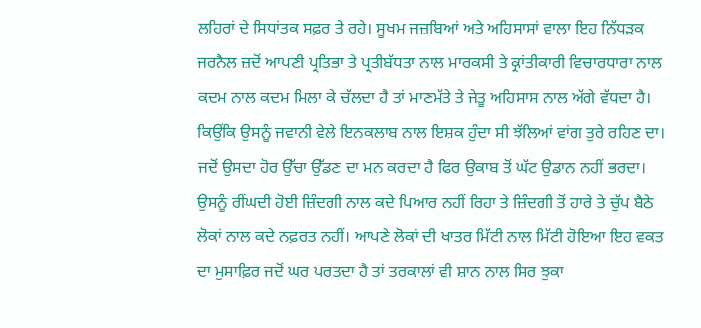ਲਹਿਰਾਂ ਦੇ ਸਿਧਾਂਤਕ ਸਫ਼ਰ ਤੇ ਰਹੇ। ਸੂਖਮ ਜਜ਼ਬਿਆਂ ਅਤੇ ਅਹਿਸਾਸਾਂ ਵਾਲਾ ਇਹ ਨਿੱਧੜਕ ਜਰਨੈਲ ਜ਼ਦੋਂ ਆਪਣੀ ਪ੍ਰਤਿਭਾ ਤੇ ਪ੍ਰਤੀਬੱਧਤਾ ਨਾਲ ਮਾਰਕਸੀ ਤੇ ਕ੍ਰਾਂਤੀਕਾਰੀ ਵਿਚਾਰਧਾਰਾ ਨਾਲ ਕਦਮ ਨਾਲ ਕਦਮ ਮਿਲਾ ਕੇ ਚੱਲਦਾ ਹੈ ਤਾਂ ਮਾਣਮੱਤੇ ਤੇ ਜੇਤੂ ਅਹਿਸਾਸ ਨਾਲ ਅੱਗੇ ਵੱਧਦਾ ਹੈ। ਕਿਉਂਕਿ ਉਸਨੂੰ ਜਵਾਨੀ ਵੇਲੇ ਇਨਕਲਾਬ ਨਾਲ ਇਸ਼ਕ ਹੁੰਦਾ ਸੀ ਝੱਲਿਆਂ ਵਾਂਗ ਤੁਰੇ ਰਹਿਣ ਦਾ। ਜਦੋਂ ਉਸਦਾ ਹੋਰ ਉੱਚਾ ਉੱਡਣ ਦਾ ਮਨ ਕਰਦਾ ਹੈ ਫਿਰ ਉਕਾਬ ਤੋਂ ਘੱਟ ਉਡਾਨ ਨਹੀਂ ਭਰਦਾ। ਉਸਨੂੰ ਰੀਂਘਦੀ ਹੋਈ ਜ਼ਿੰਦਗੀ ਨਾਲ ਕਦੇ ਪਿਆਰ ਨਹੀਂ ਰਿਹਾ ਤੇ ਜ਼ਿੰਦਗੀ ਤੋਂ ਹਾਰੇ ਤੇ ਚੁੱਪ ਬੈਠੇ ਲੋਕਾਂ ਨਾਲ ਕਦੇ ਨਫ਼ਰਤ ਨਹੀਂ। ਆਪਣੇ ਲੋਕਾਂ ਦੀ ਖਾਤਰ ਮਿੱਟੀ ਨਾਲ ਮਿੱਟੀ ਹੋਇਆ ਇਹ ਵਕਤ ਦਾ ਮੁਸਾਫ਼ਿਰ ਜਦੋਂ ਘਰ ਪਰਤਦਾ ਹੈ ਤਾਂ ਤਰਕਾਲਾਂ ਵੀ ਸ਼ਾਨ ਨਾਲ ਸਿਰ ਝੁਕਾ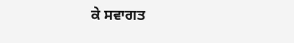ਕੇ ਸਵਾਗਤ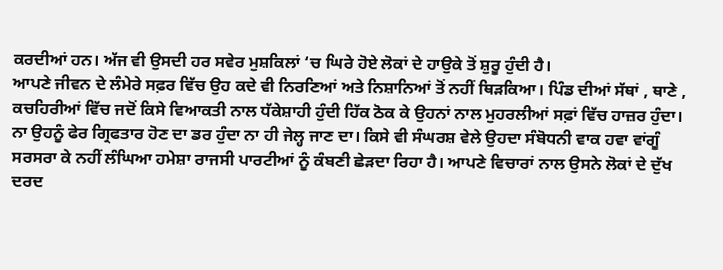ਕਰਦੀਆਂ ਹਨ। ਅੱਜ ਵੀ ਉਸਦੀ ਹਰ ਸਵੇਰ ਮੁਸ਼ਕਿਲਾਂ ‘ਚ ਘਿਰੇ ਹੋਏ ਲੋਕਾਂ ਦੇ ਹਾਉਕੇ ਤੋਂ ਸ਼ੁਰੂ ਹੁੰਦੀ ਹੈ।
ਆਪਣੇ ਜੀਵਨ ਦੇ ਲੰਮੇਰੇ ਸਫ਼ਰ ਵਿੱਚ ਉਹ ਕਦੇ ਵੀ ਨਿਰਣਿਆਂ ਅਤੇ ਨਿਸ਼ਾਨਿਆਂ ਤੋਂ ਨਹੀਂ ਥਿੜਕਿਆ। ਪਿੰਡ ਦੀਆਂ ਸੱਥਾਂ , ਥਾਣੇ , ਕਚਹਿਰੀਆਂ ਵਿੱਚ ਜਦੋਂ ਕਿਸੇ ਵਿਆਕਤੀ ਨਾਲ ਧੱਕੇਸ਼ਾਹੀ ਹੁੰਦੀ ਹਿੱਕ ਠੋਕ ਕੇ ਉਹਨਾਂ ਨਾਲ ਮੁਹਰਲੀਆਂ ਸਫ਼ਾਂ ਵਿੱਚ ਹਾਜ਼ਰ ਹੁੰਦਾ। ਨਾ ਉਹਨੂੰ ਫੇਰ ਗ੍ਰਿਫਤਾਰ ਹੋਣ ਦਾ ਡਰ ਹੁੰਦਾ ਨਾ ਹੀ ਜੇਲ੍ਹ ਜਾਣ ਦਾ। ਕਿਸੇ ਵੀ ਸੰਘਰਸ਼ ਵੇਲੇ ਉਹਦਾ ਸੰਬੋਧਨੀ ਵਾਕ ਹਵਾ ਵਾਂਗੂੰ ਸਰਸਰਾ ਕੇ ਨਹੀਂ ਲੰਘਿਆ ਹਮੇਸ਼ਾ ਰਾਜਸੀ ਪਾਰਟੀਆਂ ਨੂੰ ਕੰਬਣੀ ਛੇੜਦਾ ਰਿਹਾ ਹੈ। ਆਪਣੇ ਵਿਚਾਰਾਂ ਨਾਲ ਉਸਨੇ ਲੋਕਾਂ ਦੇ ਦੁੱਖ ਦਰਦ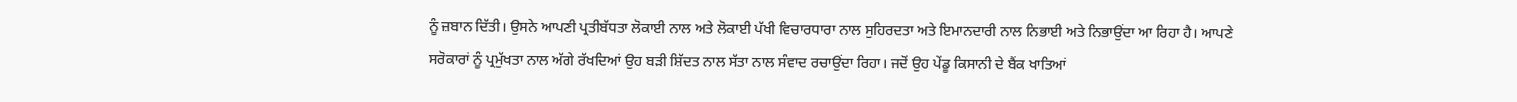ਨੂੰ ਜ਼ਬਾਨ ਦਿੱਤੀ। ਉਸਨੇ ਆਪਣੀ ਪ੍ਰਤੀਬੱਧਤਾ ਲੋਕਾਈ ਨਾਲ ਅਤੇ ਲੋਕਾਈ ਪੱਖੀ ਵਿਚਾਰਧਾਰਾ ਨਾਲ ਸੁਹਿਰਦਤਾ ਅਤੇ ਇਮਾਨਦਾਰੀ ਨਾਲ ਨਿਭਾਈ ਅਤੇ ਨਿਭਾਉਂਦਾ ਆ ਰਿਹਾ ਹੈ। ਆਪਣੇ ਸਰੋਕਾਰਾਂ ਨੂੰ ਪ੍ਰਮੁੱਖਤਾ ਨਾਲ ਅੱਗੇ ਰੱਖਦਿਆਂ ਉਹ ਬੜੀ ਸ਼ਿੱਦਤ ਨਾਲ ਸੱਤਾ ਨਾਲ ਸੰਵਾਦ ਰਚਾਉਂਦਾ ਰਿਹਾ। ਜਦੋਂ ਉਹ ਪੇਂਡੂ ਕਿਸਾਨੀ ਦੇ ਬੈਂਕ ਖਾਤਿਆਂ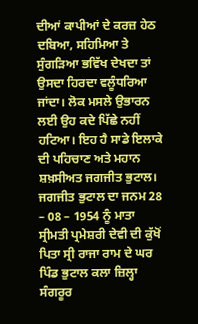ਦੀਆਂ ਕਾਪੀਆਂ ਦੇ ਕਰਜ਼ ਹੇਠ ਦਬਿਆ, ਸਹਿਮਿਆ ਤੇ ਸੁੰਗੜਿਆ ਭਵਿੱਖ ਦੇਖਦਾ ਤਾਂ ਉਸਦਾ ਹਿਰਦਾ ਵਲੂੰਧਰਿਆ ਜਾਂਦਾ। ਲੋਕ ਮਸਲੇ ਉਭਾਰਨ ਲਈ ਉਹ ਕਦੇ ਪਿੱਛੇ ਨਹੀਂ ਹਟਿਆ। ਇਹ ਹੈ ਸਾਡੇ ਇਲਾਕੇ ਦੀ ਪਹਿਚਾਣ ਅਤੇ ਮਹਾਨ ਸ਼ਖ਼ਸੀਅਤ ਜਗਜੀਤ ਭੁਟਾਲ।
ਜਗਜੀਤ ਭੁਟਾਲ ਦਾ ਜਨਮ 28 – 08 – 1954 ਨੂੰ ਮਾਤਾ ਸ੍ਰੀਮਤੀ ਪ੍ਰਮੇਸ਼ਰੀ ਦੇਵੀ ਦੀ ਕੁੱਖੋਂ ਪਿਤਾ ਸ੍ਰੀ ਰਾਜਾ ਰਾਮ ਦੇ ਘਰ ਪਿੰਡ ਭੁਟਾਲ ਕਲਾ ਜ਼ਿਲ੍ਹਾ ਸੰਗਰੂਰ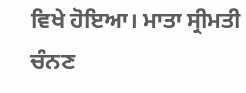ਵਿਖੇ ਹੋਇਆ। ਮਾਤਾ ਸ੍ਰੀਮਤੀ ਚੰਨਣ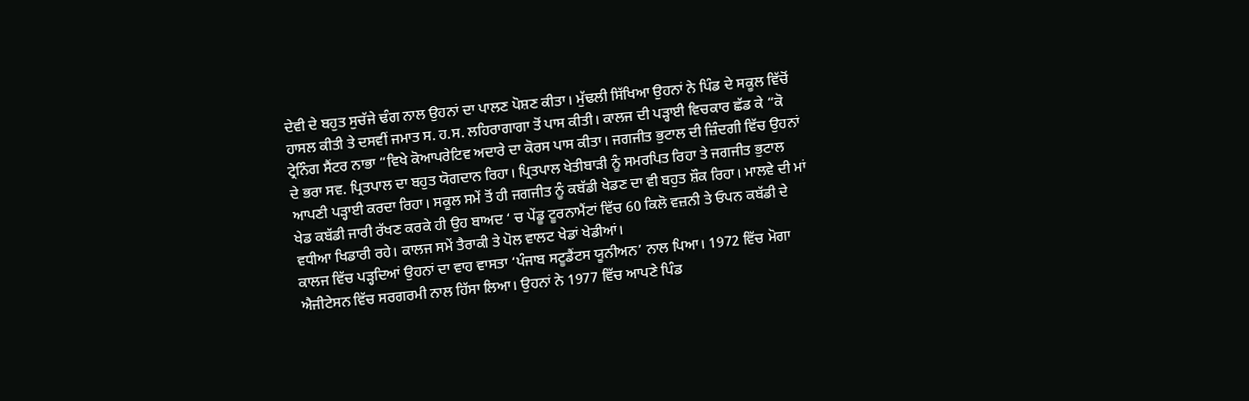ਦੇਵੀ ਦੇ ਬਹੁਤ ਸੁਚੱਜੇ ਢੰਗ ਨਾਲ ਉਹਨਾਂ ਦਾ ਪਾਲਣ ਪੋਸ਼ਣ ਕੀਤਾ। ਮੁੱਢਲੀ ਸਿੱਖਿਆ ਉਹਨਾਂ ਨੇ ਪਿੰਡ ਦੇ ਸਕੂਲ ਵਿੱਚੋਂ ਹਾਸਲ ਕੀਤੀ ਤੇ ਦਸਵੀਂ ਜਮਾਤ ਸ. ਹ.ਸ. ਲਹਿਰਾਗਾਗਾ ਤੋਂ ਪਾਸ ਕੀਤੀ। ਕਾਲਜ ਦੀ ਪੜ੍ਹਾਈ ਵਿਚਕਾਰ ਛੱਡ ਕੇ “ਕੋ ਟ੍ਰੇਨਿੰਗ ਸੈਂਟਰ ਨਾਭਾ “ਵਿਖੇ ਕੋਆਪਰੇਟਿਵ ਅਦਾਰੇ ਦਾ ਕੋਰਸ ਪਾਸ ਕੀਤਾ। ਜਗਜੀਤ ਭੁਟਾਲ ਦੀ ਜ਼ਿੰਦਗੀ ਵਿੱਚ ਉਹਨਾਂ ਦੇ ਭਰਾ ਸਵ. ਪ੍ਰਿਤਪਾਲ ਦਾ ਬਹੁਤ ਯੋਗਦਾਨ ਰਿਹਾ। ਪ੍ਰਿਤਪਾਲ ਖੇਤੀਬਾੜੀ ਨੂੰ ਸਮਰਪਿਤ ਰਿਹਾ ਤੇ ਜਗਜੀਤ ਭੁਟਾਲ ਆਪਣੀ ਪੜ੍ਹਾਈ ਕਰਦਾ ਰਿਹਾ। ਸਕੂਲ ਸਮੇਂ ਤੋਂ ਹੀ ਜਗਜੀਤ ਨੂੰ ਕਬੱਡੀ ਖੇਡਣ ਦਾ ਵੀ ਬਹੁਤ ਸ਼ੌਕ ਰਿਹਾ। ਮਾਲਵੇ ਦੀ ਮਾਂ ਖੇਡ ਕਬੱਡੀ ਜਾਰੀ ਰੱਖਣ ਕਰਕੇ ਹੀ ਉਹ ਬਾਅਦ ‘ ਚ ਪੇਂਡੂ ਟੂਰਨਾਮੈਂਟਾਂ ਵਿੱਚ 60 ਕਿਲੋ ਵਜ਼ਨੀ ਤੇ ਓਪਨ ਕਬੱਡੀ ਦੇ ਵਧੀਆ ਖਿਡਾਰੀ ਰਹੇ। ਕਾਲਜ ਸਮੇਂ ਤੈਰਾਕੀ ਤੇ ਪੋਲ ਵਾਲਟ ਖੇਡਾਂ ਖੇਡੀਆਂ।
ਕਾਲਜ ਵਿੱਚ ਪੜ੍ਹਦਿਆਂ ਉਹਨਾਂ ਦਾ ਵਾਹ ਵਾਸਤਾ ‘ਪੰਜਾਬ ਸਟੂਡੈਂਟਸ ਯੂਨੀਅਨ’ ਨਾਲ ਪਿਆ। 1972 ਵਿੱਚ ਮੋਗਾ ਐਜੀਟੇਸਨ ਵਿੱਚ ਸਰਗਰਮੀ ਨਾਲ ਹਿੱਸਾ ਲਿਆ। ਉਹਨਾਂ ਨੇ 1977 ਵਿੱਚ ਆਪਣੇ ਪਿੰਡ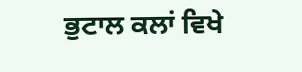ਭੁਟਾਲ ਕਲਾਂ ਵਿਖੇ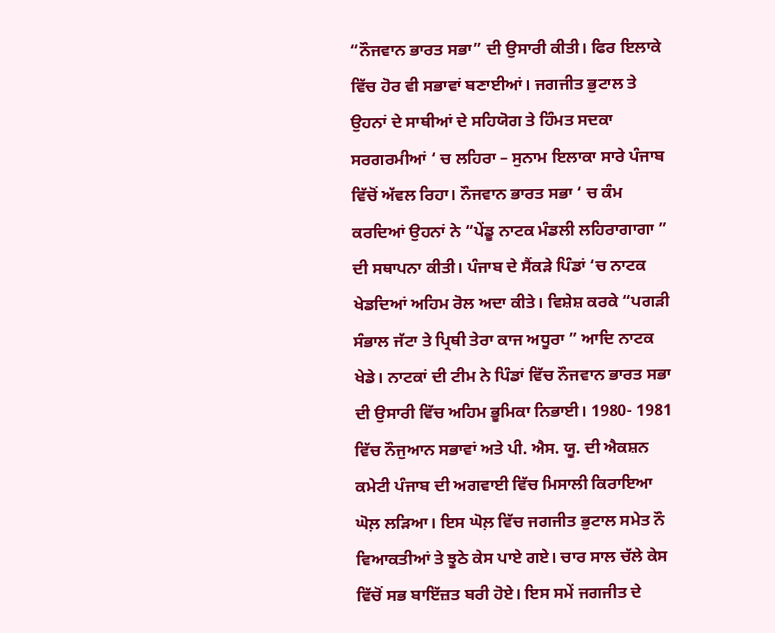“ਨੌਜਵਾਨ ਭਾਰਤ ਸਭਾ” ਦੀ ਉਸਾਰੀ ਕੀਤੀ। ਫਿਰ ਇਲਾਕੇ ਵਿੱਚ ਹੋਰ ਵੀ ਸਭਾਵਾਂ ਬਣਾਈਆਂ। ਜਗਜੀਤ ਭੁਟਾਲ ਤੇ ਉਹਨਾਂ ਦੇ ਸਾਥੀਆਂ ਦੇ ਸਹਿਯੋਗ ਤੇ ਹਿੰਮਤ ਸਦਕਾ ਸਰਗਰਮੀਆਂ ‘ ਚ ਲਹਿਰਾ – ਸੁਨਾਮ ਇਲਾਕਾ ਸਾਰੇ ਪੰਜਾਬ ਵਿੱਚੋਂ ਅੱਵਲ ਰਿਹਾ। ਨੌਜਵਾਨ ਭਾਰਤ ਸਭਾ ‘ ਚ ਕੰਮ ਕਰਦਿਆਂ ਉਹਨਾਂ ਨੇ “ਪੇਂਡੂ ਨਾਟਕ ਮੰਡਲੀ ਲਹਿਰਾਗਾਗਾ ” ਦੀ ਸਥਾਪਨਾ ਕੀਤੀ। ਪੰਜਾਬ ਦੇ ਸੈਂਕੜੇ ਪਿੰਡਾਂ ‘ਚ ਨਾਟਕ ਖੇਡਦਿਆਂ ਅਹਿਮ ਰੋਲ ਅਦਾ ਕੀਤੇ। ਵਿਸ਼ੇਸ਼ ਕਰਕੇ “ਪਗੜੀ ਸੰਭਾਲ ਜੱਟਾ ਤੇ ਪ੍ਰਿਥੀ ਤੇਰਾ ਕਾਜ ਅਧੂਰਾ ” ਆਦਿ ਨਾਟਕ ਖੇਡੇ। ਨਾਟਕਾਂ ਦੀ ਟੀਮ ਨੇ ਪਿੰਡਾਂ ਵਿੱਚ ਨੌਜਵਾਨ ਭਾਰਤ ਸਭਾ ਦੀ ਉਸਾਰੀ ਵਿੱਚ ਅਹਿਮ ਭੂਮਿਕਾ ਨਿਭਾਈ। 1980- 1981 ਵਿੱਚ ਨੌਜੁਆਨ ਸਭਾਵਾਂ ਅਤੇ ਪੀ. ਐਸ. ਯੂ. ਦੀ ਐਕਸ਼ਨ ਕਮੇਟੀ ਪੰਜਾਬ ਦੀ ਅਗਵਾਈ ਵਿੱਚ ਮਿਸਾਲੀ ਕਿਰਾਇਆ ਘੋਲ਼ ਲੜਿਆ। ਇਸ ਘੋਲ਼ ਵਿੱਚ ਜਗਜੀਤ ਭੁਟਾਲ ਸਮੇਤ ਨੌ ਵਿਆਕਤੀਆਂ ਤੇ ਝੂਠੇ ਕੇਸ ਪਾਏ ਗਏ। ਚਾਰ ਸਾਲ ਚੱਲੇ ਕੇਸ ਵਿੱਚੋਂ ਸਭ ਬਾਇੱਜ਼ਤ ਬਰੀ ਹੋਏ। ਇਸ ਸਮੇਂ ਜਗਜੀਤ ਦੇ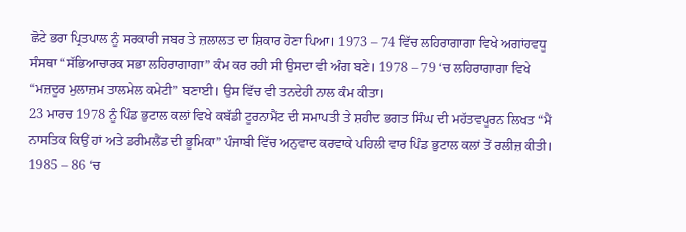ਛੋਟੇ ਭਰਾ ਪ੍ਰਿਤਪਾਲ ਨੂੰ ਸਰਕਾਰੀ ਜਬਰ ਤੇ ਜ਼ਲਾਲਤ ਦਾ ਸ਼ਿਕਾਰ ਹੋਣਾ ਪਿਆ। 1973 – 74 ਵਿੱਚ ਲਹਿਰਾਗਾਗਾ ਵਿਖੇ ਅਗਾਂਹਵਧੂ ਸੰਸਥਾ “ਸੱਭਿਆਚਾਰਕ ਸਭਾ ਲਹਿਰਾਗਾਗਾ” ਕੰਮ ਕਰ ਰਹੀ ਸੀ ਉਸਦਾ ਵੀ ਅੰਗ ਬਣੇ। 1978 – 79 ‘ਚ ਲਹਿਰਾਗਾਗਾ ਵਿਖੇ “ਮਜ਼ਦੂਰ ਮੁਲਾਜ਼ਮ ਤਾਲਮੇਲ ਕਮੇਟੀ” ਬਣਾਈ। ਉਸ ਵਿੱਚ ਵੀ ਤਨਦੇਹੀ ਨਾਲ ਕੰਮ ਕੀਤਾ।
23 ਮਾਰਚ 1978 ਨੂੰ ਪਿੰਡ ਭੁਟਾਲ ਕਲਾਂ ਵਿਖੇ ਕਬੱਡੀ ਟੂਰਨਾਮੈਂਟ ਦੀ ਸਮਾਪਤੀ ਤੇ ਸ਼ਹੀਦ ਭਗਤ ਸਿੰਘ ਦੀ ਮਹੱਤਵਪੂਰਨ ਲਿਖਤ “ਮੈਂ ਨਾਸਤਿਕ ਕਿਉਂ ਹਾਂ ਅਤੇ ਡਰੀਮਲੈਂਡ ਦੀ ਭੂਮਿਕਾ” ਪੰਜਾਬੀ ਵਿੱਚ ਅਨੁਵਾਦ ਕਰਵਾਕੇ ਪਹਿਲੀ ਵਾਰ ਪਿੰਡ ਭੁਟਾਲ ਕਲਾਂ ਤੋਂ ਰਲੀਜ਼ ਕੀਤੀ। 1985 – 86 ‘ਚ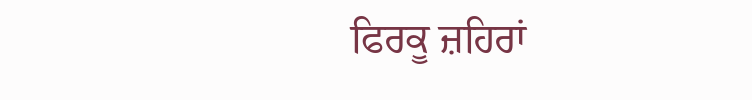ਫਿਰਕੂ ਜ਼ਹਿਰਾਂ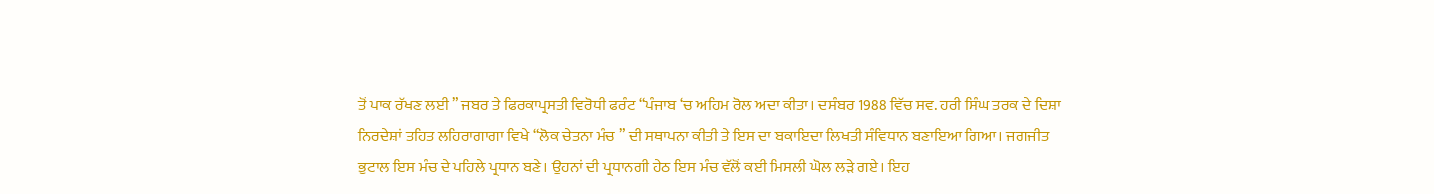ਤੋਂ ਪਾਕ ਰੱਖਣ ਲਈ ” ਜਬਰ ਤੇ ਫਿਰਕਾਪ੍ਰਸਤੀ ਵਿਰੋਧੀ ਫਰੰਟ “ਪੰਜਾਬ ‘ਚ ਅਹਿਮ ਰੋਲ ਅਦਾ ਕੀਤਾ। ਦਸੰਬਰ 1988 ਵਿੱਚ ਸਵ. ਹਰੀ ਸਿੰਘ ਤਰਕ ਦੇ ਦਿਸ਼ਾ ਨਿਰਦੇਸ਼ਾਂ ਤਹਿਤ ਲਹਿਰਾਗਾਗਾ ਵਿਖੇ “ਲੋਕ ਚੇਤਨਾ ਮੰਚ ” ਦੀ ਸਥਾਪਨਾ ਕੀਤੀ ਤੇ ਇਸ ਦਾ ਬਕਾਇਦਾ ਲਿਖਤੀ ਸੰਵਿਧਾਨ ਬਣਾਇਆ ਗਿਆ। ਜਗਜੀਤ ਭੁਟਾਲ ਇਸ ਮੰਚ ਦੇ ਪਹਿਲੇ ਪ੍ਰਧਾਨ ਬਣੇ। ਉਹਨਾਂ ਦੀ ਪ੍ਰਧਾਨਗੀ ਹੇਠ ਇਸ ਮੰਚ ਵੱਲੋਂ ਕਈ ਮਿਸਲੀ ਘੋਲ ਲੜੇ ਗਏ। ਇਹ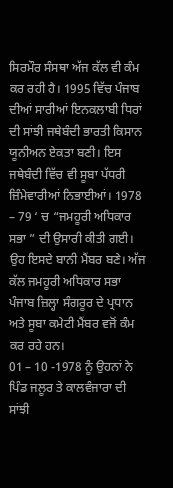ਸਿਰਮੌਰ ਸੰਸਥਾ ਅੱਜ ਕੱਲ ਵੀ ਕੰਮ ਕਰ ਰਹੀ ਹੈ। 1995 ਵਿੱਚ ਪੰਜਾਬ ਦੀਆਂ ਸਾਰੀਆਂ ਇਨਕਲਾਬੀ ਧਿਰਾਂ ਦੀ ਸਾਂਝੀ ਜਥੇਬੰਦੀ ਭਾਰਤੀ ਕਿਸਾਨ ਯੂਨੀਅਨ ਏਕਤਾ ਬਣੀ। ਇਸ ਜਥੇਬੰਦੀ ਵਿੱਚ ਵੀ ਸੂਬਾ ਪੱਧਰੀ ਜ਼ਿੰਮੇਵਾਰੀਆਂ ਨਿਭਾਈਆਂ। 1978 – 79 ‘ ਚ “ਜਮਹੂਰੀ ਅਧਿਕਾਰ ਸਭਾ ” ਦੀ ਉਸਾਰੀ ਕੀਤੀ ਗਈ। ਉਹ ਇਸਦੇ ਬਾਨੀ ਮੈਂਬਰ ਬਣੇ। ਅੱਜ ਕੱਲ ਜਮਹੂਰੀ ਅਧਿਕਾਰ ਸਭਾ ਪੰਜਾਬ ਜ਼ਿਲ੍ਹਾ ਸੰਗਰੂਰ ਦੇ ਪ੍ਰਧਾਨ ਅਤੇ ਸੂਬਾ ਕਮੇਟੀ ਮੈਂਬਰ ਵਜੋਂ ਕੰਮ ਕਰ ਰਹੇ ਹਨ।
01 – 10 -1978 ਨੂੰ ਉਹਨਾਂ ਨੇ ਪਿੰਡ ਜਲੂਰ ਤੇ ਕਾਲਵੰਜਾਰਾ ਦੀ ਸਾਂਝੀ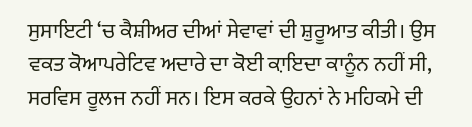ਸੁਸਾਇਟੀ ‘ਚ ਕੈਸ਼ੀਅਰ ਦੀਆਂ ਸੇਵਾਵਾਂ ਦੀ ਸ਼ੁਰੂਆਤ ਕੀਤੀ। ਉਸ ਵਕਤ ਕੋਆਪਰੇਟਿਵ ਅਦਾਰੇ ਦਾ ਕੋਈ ਕ਼ਾਇਦਾ ਕਾਨੂੰਨ ਨਹੀਂ ਸੀ, ਸਰਵਿਸ ਰੂਲਜ ਨਹੀਂ ਸਨ। ਇਸ ਕਰਕੇ ਉਹਨਾਂ ਨੇ ਮਹਿਕਮੇ ਦੀ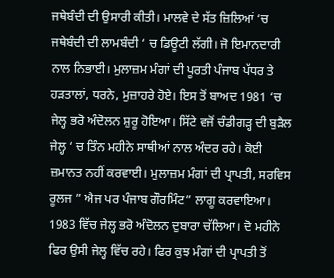ਜਥੇਬੰਦੀ ਦੀ ਉਸਾਰੀ ਕੀਤੀ। ਮਾਲਵੇ ਦੇ ਸੱਤ ਜ਼ਿਲਿਆਂ ‘ਚ ਜਥੇਬੰਦੀ ਦੀ ਲਾਮਬੰਦੀ ‘ ਚ ਡਿਊਟੀ ਲੱਗੀ। ਜੋ ਇਮਾਨਦਾਰੀ ਨਾਲ ਨਿਭਾਈ। ਮੁਲਾਜ਼ਮ ਮੰਗਾਂ ਦੀ ਪੂਰਤੀ ਪੰਜਾਬ ਪੱਧਰ ਤੇ ਹੜਤਾਲਾਂ, ਧਰਨੇ, ਮੁਜ਼ਾਹਰੇ ਹੋਏ। ਇਸ ਤੋਂ ਬਾਅਦ 1981 ‘ਚ ਜੇਲ੍ਹ ਭਰੋ ਅੰਦੋਲਨ ਸ਼ੁਰੂ ਹੋਇਆ। ਸਿੱਟੇ ਵਜੋਂ ਚੰਡੀਗੜ੍ਹ ਦੀ ਬੁੜੈਲ ਜੇਲ੍ਹ ‘ ਚ ਤਿੰਨ ਮਹੀਨੇ ਸਾਥੀਆਂ ਨਾਲ ਅੰਦਰ ਰਹੇ। ਕੋਈ ਜ਼ਮਾਨਤ ਨਹੀਂ ਕਰਵਾਈ। ਮੁਲਾਜ਼ਮ ਮੰਗਾਂ ਦੀ ਪ੍ਰਾਪਤੀ, ਸਰਵਿਸ ਰੂਲਜ ” ਐਜ ਪਰ ਪੰਜਾਬ ਗੌਰਮਿੰਟ” ਲਾਗੂ ਕਰਵਾਇਆ। 1983 ਵਿੱਚ ਜੇਲ੍ਹ ਭਰੋ ਅੰਦੋਲਨ ਦੁਬਾਰਾ ਚੱਲਿਆ। ਦੋ ਮਹੀਨੇ ਫਿਰ ਉਸੀ ਜੇਲ੍ਹ ਵਿੱਚ ਰਹੇ। ਫਿਰ ਕੁਝ ਮੰਗਾਂ ਦੀ ਪ੍ਰਾਪਤੀ ਤੋਂ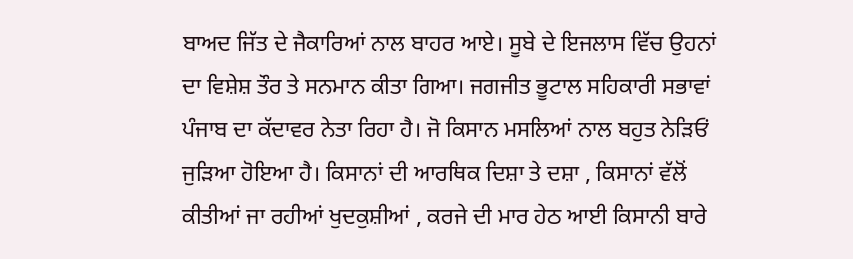ਬਾਅਦ ਜਿੱਤ ਦੇ ਜੈਕਾਰਿਆਂ ਨਾਲ ਬਾਹਰ ਆਏ। ਸੂਬੇ ਦੇ ਇਜਲਾਸ ਵਿੱਚ ਉਹਨਾਂ ਦਾ ਵਿਸ਼ੇਸ਼ ਤੌਰ ਤੇ ਸਨਮਾਨ ਕੀਤਾ ਗਿਆ। ਜਗਜੀਤ ਭੂਟਾਲ ਸਹਿਕਾਰੀ ਸਭਾਵਾਂ ਪੰਜਾਬ ਦਾ ਕੱਦਾਵਰ ਨੇਤਾ ਰਿਹਾ ਹੈ। ਜੋ ਕਿਸਾਨ ਮਸਲਿਆਂ ਨਾਲ ਬਹੁਤ ਨੇੜਿਓਂ ਜੁੜਿਆ ਹੋਇਆ ਹੈ। ਕਿਸਾਨਾਂ ਦੀ ਆਰਥਿਕ ਦਿਸ਼ਾ ਤੇ ਦਸ਼ਾ , ਕਿਸਾਨਾਂ ਵੱਲੋਂ ਕੀਤੀਆਂ ਜਾ ਰਹੀਆਂ ਖੁਦਕੁਸ਼ੀਆਂ , ਕਰਜੇ ਦੀ ਮਾਰ ਹੇਠ ਆਈ ਕਿਸਾਨੀ ਬਾਰੇ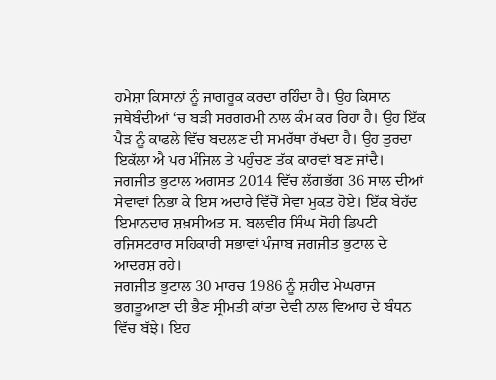ਹਮੇਸ਼ਾ ਕਿਸਾਨਾਂ ਨੂੰ ਜਾਗਰੂਕ ਕਰਦਾ ਰਹਿੰਦਾ ਹੈ। ਉਹ ਕਿਸਾਨ ਜਥੇਬੰਦੀਆਂ ‘ਚ ਬੜੀ ਸਰਗਰਮੀ ਨਾਲ ਕੰਮ ਕਰ ਰਿਹਾ ਹੈ। ਉਹ ਇੱਕ ਪੈੜ ਨੂੰ ਕਾਫਲੇ ਵਿੱਚ ਬਦਲਣ ਦੀ ਸਮਰੱਥਾ ਰੱਖਦਾ ਹੈ। ਉਹ ਤੁਰਦਾ ਇਕੱਲਾ ਐ ਪਰ ਮੰਜਿਲ ਤੇ ਪਹੁੰਚਣ ਤੱਕ ਕਾਰਵਾਂ ਬਣ ਜਾਂਦੈ। ਜਗਜੀਤ ਭੁਟਾਲ ਅਗਸਤ 2014 ਵਿੱਚ ਲੱਗਭੱਗ 36 ਸਾਲ ਦੀਆਂ ਸੇਵਾਵਾਂ ਨਿਭਾ ਕੇ ਇਸ ਅਦਾਰੇ ਵਿੱਚੋਂ ਸੇਵਾ ਮੁਕਤ ਹੋਏ। ਇੱਕ ਬੇਹੱਦ ਇਮਾਨਦਾਰ ਸ਼ਖ਼ਸੀਅਤ ਸ. ਬਲਵੀਰ ਸਿੰਘ ਸੋਹੀ ਡਿਪਟੀ ਰਜਿਸਟਰਾਰ ਸਹਿਕਾਰੀ ਸਭਾਵਾਂ ਪੰਜਾਬ ਜਗਜੀਤ ਭੁਟਾਲ ਦੇ ਆਦਰਸ਼ ਰਹੇ।
ਜਗਜੀਤ ਭੁਟਾਲ 30 ਮਾਰਚ 1986 ਨੂੰ ਸ਼ਹੀਦ ਮੇਘਰਾਜ ਭਗਤੂਆਣਾ ਦੀ ਭੈਣ ਸ੍ਰੀਮਤੀ ਕਾਂਤਾ ਦੇਵੀ ਨਾਲ ਵਿਆਹ ਦੇ ਬੰਧਨ ਵਿੱਚ ਬੱਝੇ। ਇਹ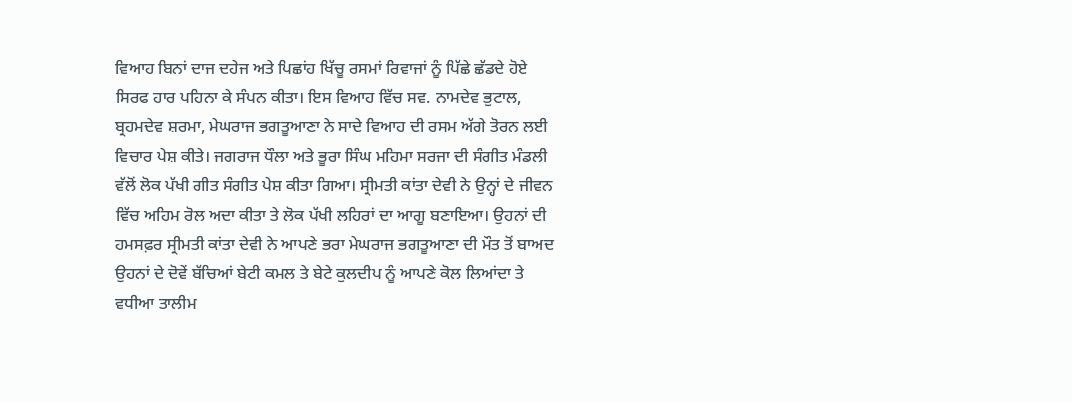ਵਿਆਹ ਬਿਨਾਂ ਦਾਜ ਦਹੇਜ ਅਤੇ ਪਿਛਾਂਹ ਖਿੱਚੂ ਰਸਮਾਂ ਰਿਵਾਜਾਂ ਨੂੰ ਪਿੱਛੇ ਛੱਡਦੇ ਹੋਏ ਸਿਰਫ ਹਾਰ ਪਹਿਨਾ ਕੇ ਸੰਪਨ ਕੀਤਾ। ਇਸ ਵਿਆਹ ਵਿੱਚ ਸਵ. ਨਾਮਦੇਵ ਭੁਟਾਲ, ਬ੍ਰਹਮਦੇਵ ਸ਼ਰਮਾ, ਮੇਘਰਾਜ ਭਗਤੂਆਣਾ ਨੇ ਸਾਦੇ ਵਿਆਹ ਦੀ ਰਸਮ ਅੱਗੇ ਤੋਰਨ ਲਈ ਵਿਚਾਰ ਪੇਸ਼ ਕੀਤੇ। ਜਗਰਾਜ ਧੌਲਾ ਅਤੇ ਭੂਰਾ ਸਿੰਘ ਮਹਿਮਾ ਸਰਜਾ ਦੀ ਸੰਗੀਤ ਮੰਡਲੀ ਵੱਲੋਂ ਲੋਕ ਪੱਖੀ ਗੀਤ ਸੰਗੀਤ ਪੇਸ਼ ਕੀਤਾ ਗਿਆ। ਸ੍ਰੀਮਤੀ ਕਾਂਤਾ ਦੇਵੀ ਨੇ ਉਨ੍ਹਾਂ ਦੇ ਜੀਵਨ ਵਿੱਚ ਅਹਿਮ ਰੋਲ ਅਦਾ ਕੀਤਾ ਤੇ ਲੋਕ ਪੱਖੀ ਲਹਿਰਾਂ ਦਾ ਆਗੂ ਬਣਾਇਆ। ਉਹਨਾਂ ਦੀ ਹਮਸਫ਼ਰ ਸ੍ਰੀਮਤੀ ਕਾਂਤਾ ਦੇਵੀ ਨੇ ਆਪਣੇ ਭਰਾ ਮੇਘਰਾਜ ਭਗਤੂਆਣਾ ਦੀ ਮੌਤ ਤੋਂ ਬਾਅਦ ਉਹਨਾਂ ਦੇ ਦੋਵੇਂ ਬੱਚਿਆਂ ਬੇਟੀ ਕਮਲ ਤੇ ਬੇਟੇ ਕੁਲਦੀਪ ਨੂੰ ਆਪਣੇ ਕੋਲ ਲਿਆਂਦਾ ਤੇ ਵਧੀਆ ਤਾਲੀਮ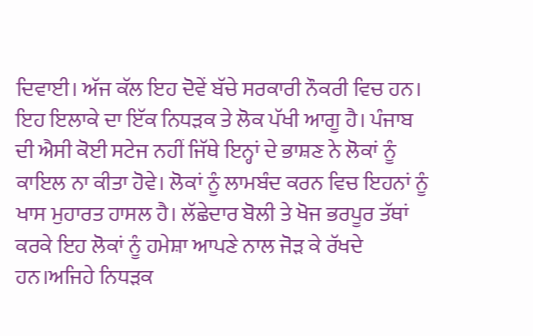ਦਿਵਾਈ। ਅੱਜ ਕੱਲ ਇਹ ਦੋਵੇਂ ਬੱਚੇ ਸਰਕਾਰੀ ਨੌਕਰੀ ਵਿਚ ਹਨ।
ਇਹ ਇਲਾਕੇ ਦਾ ਇੱਕ ਨਿਧੜਕ ਤੇ ਲੋਕ ਪੱਖੀ ਆਗੂ ਹੈ। ਪੰਜਾਬ ਦੀ ਐਸੀ ਕੋਈ ਸਟੇਜ ਨਹੀਂ ਜਿੱਥੇ ਇਨ੍ਹਾਂ ਦੇ ਭਾਸ਼ਣ ਨੇ ਲੋਕਾਂ ਨੂੰ ਕਾਇਲ ਨਾ ਕੀਤਾ ਹੋਵੇ। ਲੋਕਾਂ ਨੂੰ ਲਾਮਬੰਦ ਕਰਨ ਵਿਚ ਇਹਨਾਂ ਨੂੰ ਖਾਸ ਮੁਹਾਰਤ ਹਾਸਲ ਹੈ। ਲੱਛੇਦਾਰ ਬੋਲੀ ਤੇ ਖੋਜ ਭਰਪੂਰ ਤੱਥਾਂ ਕਰਕੇ ਇਹ ਲੋਕਾਂ ਨੂੰ ਹਮੇਸ਼ਾ ਆਪਣੇ ਨਾਲ ਜੋੜ ਕੇ ਰੱਖਦੇ ਹਨ।ਅਜਿਹੇ ਨਿਧੜਕ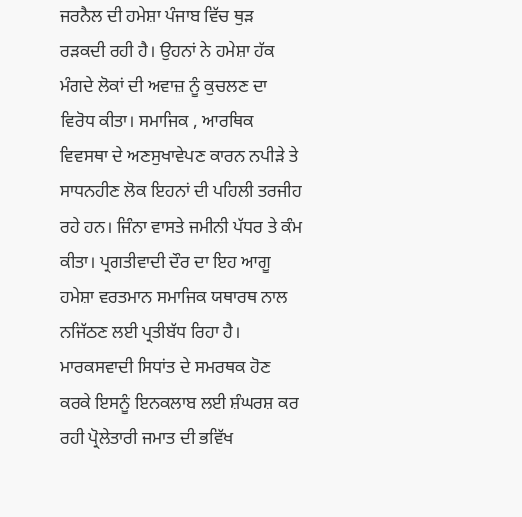ਜਰਨੈਲ ਦੀ ਹਮੇਸ਼ਾ ਪੰਜਾਬ ਵਿੱਚ ਥੁੜ ਰੜਕਦੀ ਰਹੀ ਹੈ। ਉਹਨਾਂ ਨੇ ਹਮੇਸ਼ਾ ਹੱਕ ਮੰਗਦੇ ਲੋਕਾਂ ਦੀ ਅਵਾਜ਼ ਨੂੰ ਕੁਚਲਣ ਦਾ ਵਿਰੋਧ ਕੀਤਾ। ਸਮਾਜਿਕ , ਆਰਥਿਕ ਵਿਵਸਥਾ ਦੇ ਅਣਸੁਖਾਵੇਪਣ ਕਾਰਨ ਨਪੀੜੇ ਤੇ ਸਾਧਨਹੀਣ ਲੋਕ ਇਹਨਾਂ ਦੀ ਪਹਿਲੀ ਤਰਜੀਹ ਰਹੇ ਹਨ। ਜਿੰਨਾ ਵਾਸਤੇ ਜਮੀਨੀ ਪੱਧਰ ਤੇ ਕੰਮ ਕੀਤਾ। ਪ੍ਰਗਤੀਵਾਦੀ ਦੌਰ ਦਾ ਇਹ ਆਗੂ ਹਮੇਸ਼ਾ ਵਰਤਮਾਨ ਸਮਾਜਿਕ ਯਥਾਰਥ ਨਾਲ ਨਜਿੱਠਣ ਲਈ ਪ੍ਰਤੀਬੱਧ ਰਿਹਾ ਹੈ। ਮਾਰਕਸਵਾਦੀ ਸਿਧਾਂਤ ਦੇ ਸਮਰਥਕ ਹੋਣ ਕਰਕੇ ਇਸਨੂੰ ਇਨਕਲਾਬ ਲਈ ਸ਼ੰਘਰਸ਼ ਕਰ ਰਹੀ ਪ੍ਰੋਲੇਤਾਰੀ ਜਮਾਤ ਦੀ ਭਵਿੱਖ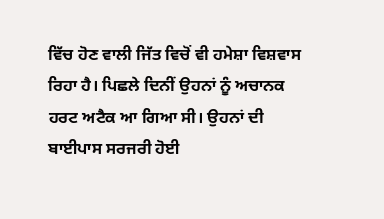ਵਿੱਚ ਹੋਣ ਵਾਲੀ ਜਿੱਤ ਵਿਚੋਂ ਵੀ ਹਮੇਸ਼ਾ ਵਿਸ਼ਵਾਸ ਰਿਹਾ ਹੈ। ਪਿਛਲੇ ਦਿਨੀਂ ਉਹਨਾਂ ਨੂੰ ਅਚਾਨਕ ਹਰਟ ਅਟੈਕ ਆ ਗਿਆ ਸੀ। ਉਹਨਾਂ ਦੀ ਬਾਈਪਾਸ ਸਰਜਰੀ ਹੋਈ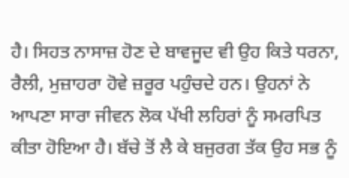ਹੈ। ਸਿਹਤ ਨਾਸਾਜ਼ ਹੋਣ ਦੇ ਬਾਵਜੂਦ ਵੀ ਉਹ ਕਿਤੇ ਧਰਨਾ, ਰੈਲੀ, ਮੁਜ਼ਾਹਰਾ ਹੋਵੇ ਜ਼ਰੂਰ ਪਹੁੰਚਦੇ ਹਨ। ਉਹਨਾਂ ਨੇ ਆਪਣਾ ਸਾਰਾ ਜੀਵਨ ਲੋਕ ਪੱਖੀ ਲਹਿਰਾਂ ਨੂੰ ਸਮਰਪਿਤ ਕੀਤਾ ਹੋਇਆ ਹੈ। ਬੱਚੇ ਤੋਂ ਲੈ ਕੇ ਬਜੁਰਗ ਤੱਕ ਉਹ ਸਭ ਨੂੰ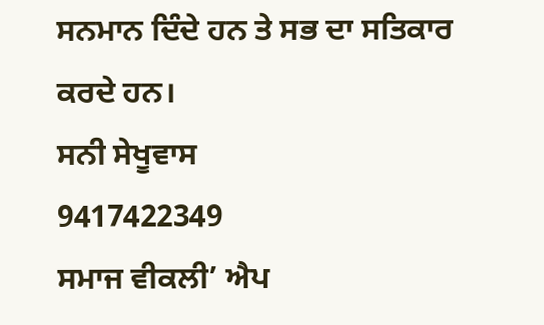ਸਨਮਾਨ ਦਿੰਦੇ ਹਨ ਤੇ ਸਭ ਦਾ ਸਤਿਕਾਰ ਕਰਦੇ ਹਨ।
ਸਨੀ ਸੇਖੂਵਾਸ
9417422349
ਸਮਾਜ ਵੀਕਲੀ’ ਐਪ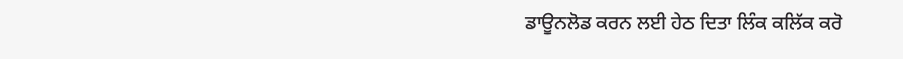ਡਾਊਨਲੋਡ ਕਰਨ ਲਈ ਹੇਠ ਦਿਤਾ ਲਿੰਕ ਕਲਿੱਕ ਕਰੋ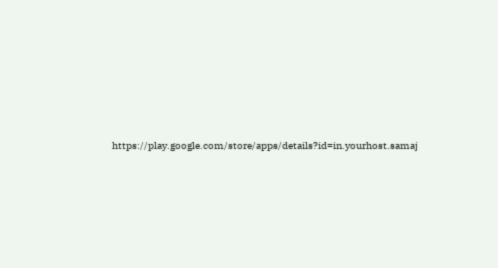https://play.google.com/store/apps/details?id=in.yourhost.samaj